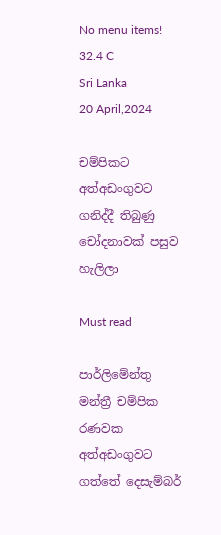No menu items!
32.4 C
Sri Lanka
20 April,2024

චම්පිකට අත්අඩංගුවට ගනිද්දී තිබුණු චෝදනාවක් පසුව හැලිලා

Must read

පාර්ලිමේන්තු මන්ත්‍රී චම්පික රණවක අත්අඩංගුවට ගත්තේ දෙසැම්බර්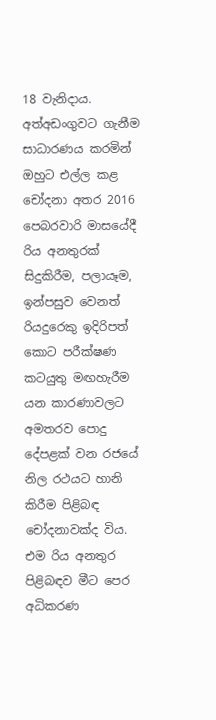18 වැනිදාය. අත්අඩංගුවට ගැනීම සාධාරණය කරමින් ඔහුට එල්ල කළ චෝදනා අතර 2016 පෙබරවාරි මාසයේදී රිය අනතුරක් සිදුකිරීම, පලායෑම, ඉන්පසුව වෙනත් රියදුරෙකු ඉදිරිපත් කොට පරීක්ෂණ කටයුතු මඟහැරීම යන කාරණාවලට අමතරව පොදු දේපළක් වන රජයේ නිල රථයට හානි කිරීම පිළිබඳ චෝදනාවක්ද විය. එම රිය අනතුර පිළිබඳව මීට පෙර අධිකරණ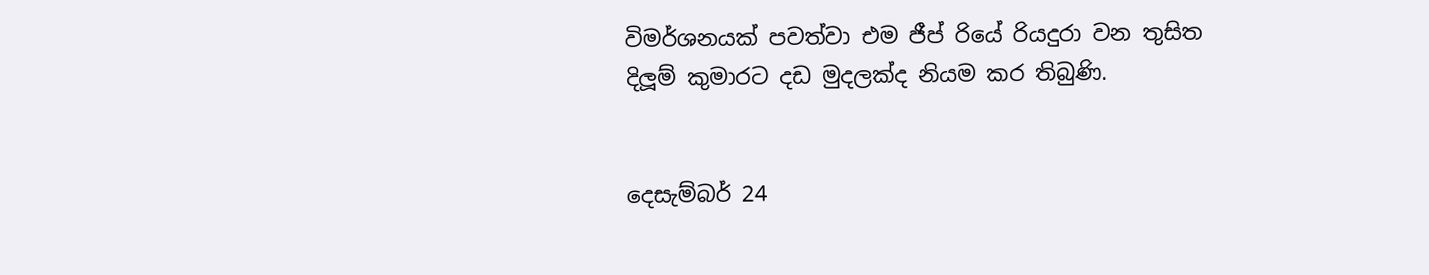විමර්ශනයක් පවත්වා එම ජීප් රියේ රියදුරා වන තුසිත දිලූම් කුමාරට දඩ මුදලක්ද නියම කර තිබුණි.


දෙසැම්බර් 24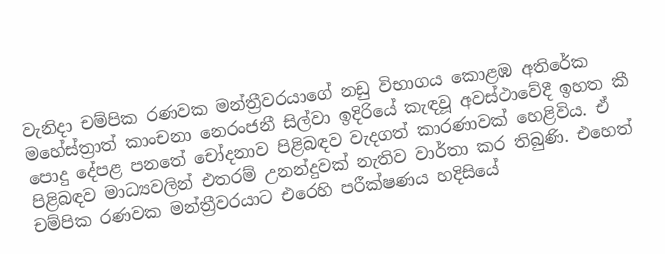වැනිදා චම්පික රණවක මන්ත්‍රීවරයාගේ නඩු විභාගය කොළඹ අතිරේක මහේස්ත්‍රාත් කාංචනා නෙරංජනී සිල්වා ඉදිරියේ කැඳවූ අවස්ථාවේදී ඉහත කී පොදු දේපළ පනතේ චෝදනාව පිළිබඳව වැදගත් කාරණාවක් හෙළිවිය. ඒ පිළිබඳව මාධ්‍යවලින් එතරම් උනන්දුවක් නැතිව වාර්තා කර තිබුණි. එහෙත් චම්පික රණවක මන්ත්‍රීවරයාට එරෙහි පරීක්ෂණය හදිසියේ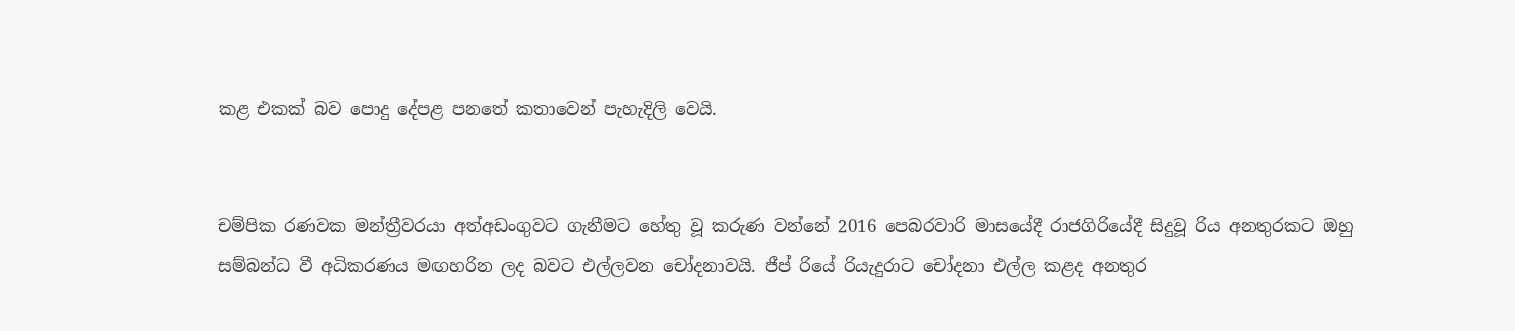කළ එකක් බව පොදු දේපළ පනතේ කතාවෙන් පැහැදිලි වෙයි.


චම්පික රණවක මන්ත්‍රීවරයා අත්අඩංගුවට ගැනීමට හේතු වූ කරුණ වන්නේ 2016 පෙබරවාරි මාසයේදී රාජගිරියේදී සිදුවූ රිය අනතුරකට ඔහු සම්බන්ධ වී අධිකරණය මඟහරින ලද බවට එල්ලවන චෝදනාවයි. ජීප් රියේ රියැදුරාට චෝදනා එල්ල කළද අනතුර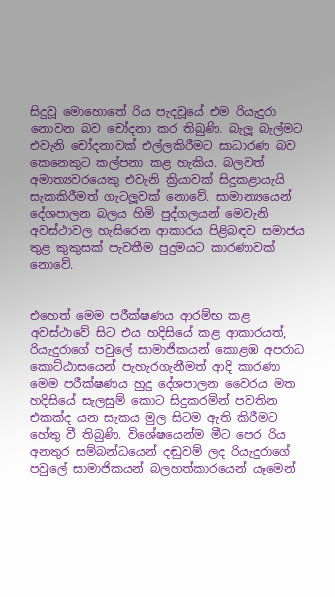සිදුවූ මොහොතේ රිය පැදවූයේ එම රියැදුරා නොවන බව චෝදනා කර තිබුණි. බැලූ බැල්මට එවැනි චෝදනාවක් එල්ලකිරීමට සාධාරණ බව කෙනෙකුට කල්පනා කළ හැකිය. බලවත් අමාත්‍යවරයෙකු එවැනි ක්‍රියාවක් සිදුකළායැයි සැකකිරීමත් ගැටලූවක් නොවේ. සාමාන්‍යයෙන් දේශපාලන බලය හිමි පුද්ගලයන් මෙවැනි අවස්ථාවල හැසිරෙන ආකාරය පිළිබඳව සමාජය තුළ කුකුසක් පැවතීම පුදුමයට කාරණාවක් නොවේ.


එහෙත් මෙම පරීක්ෂණය ආරම්භ කළ අවස්ථාවේ සිට එය හදිසියේ කළ ආකාරයත්, රියැදුරාගේ පවුලේ සාමාජිකයන් කොළඹ අපරාධ කොට්ඨාසයෙන් පැහැරගැනීමත් ආදි කාරණා මෙම පරීක්ෂණය හුදු දේශපාලන වෛරය මත හදිසියේ සැලසුම් කොට සිදුකරමින් පවතින එකක්ද යන සැකය මුල සිටම ඇති කිරීමට හේතු වී තිබුණි. විශේෂයෙන්ම මීට පෙර රිය අනතුර සම්බන්ධයෙන් දඬුවම් ලද රියැදුරාගේ පවුලේ සාමාජිකයන් බලහත්කාරයෙන් යෑමෙන්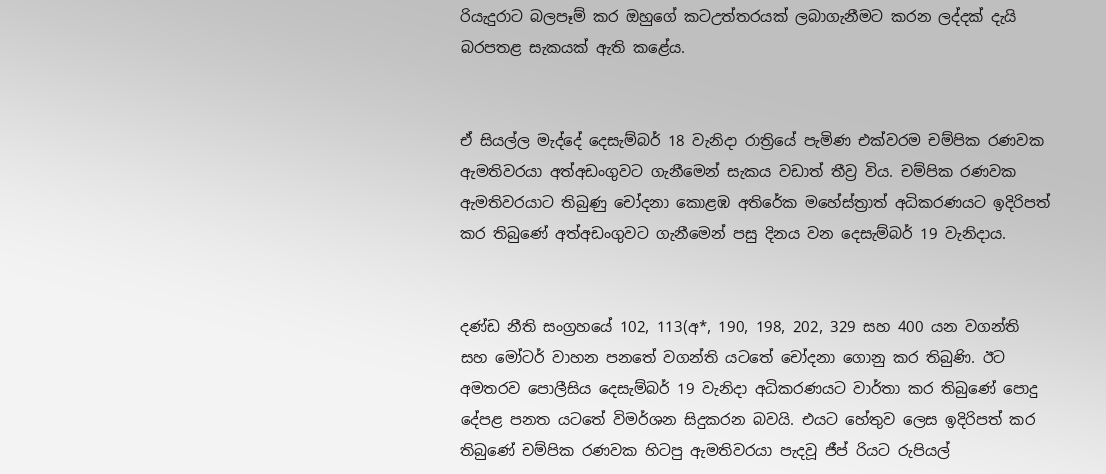රියැදුරාට බලපෑම් කර ඔහුගේ කටඋත්තරයක් ලබාගැනීමට කරන ලද්දක් දැයි බරපතළ සැකයක් ඇති කළේය.


ඒ සියල්ල මැද්දේ දෙසැම්බර් 18 වැනිදා රාත්‍රියේ පැමිණ එක්වරම චම්පික රණවක ඇමතිවරයා අත්අඩංගුවට ගැනීමෙන් සැකය වඩාත් තීව්‍ර විය. චම්පික රණවක ඇමතිවරයාට තිබුණු චෝදනා කොළඹ අතිරේක මහේස්ත්‍රාත් අධිකරණයට ඉදිරිපත් කර තිබුණේ අත්අඩංගුවට ගැනීමෙන් පසු දිනය වන දෙසැම්බර් 19 වැනිදාය.


දණ්ඩ නීති සංග්‍රහයේ 102, 113(අ*, 190, 198, 202, 329 සහ 400 යන වගන්ති සහ මෝටර් වාහන පනතේ වගන්ති යටතේ චෝදනා ගොනු කර තිබුණි. ඊට අමතරව පොලීසිය දෙසැම්බර් 19 වැනිදා අධිකරණයට වාර්තා කර තිබුණේ පොදු දේපළ පනත යටතේ විමර්ශන සිදුකරන බවයි. එයට හේතුව ලෙස ඉදිරිපත් කර තිබුණේ චම්පික රණවක හිටපු ඇමතිවරයා පැදවූ ජීප් රියට රුපියල්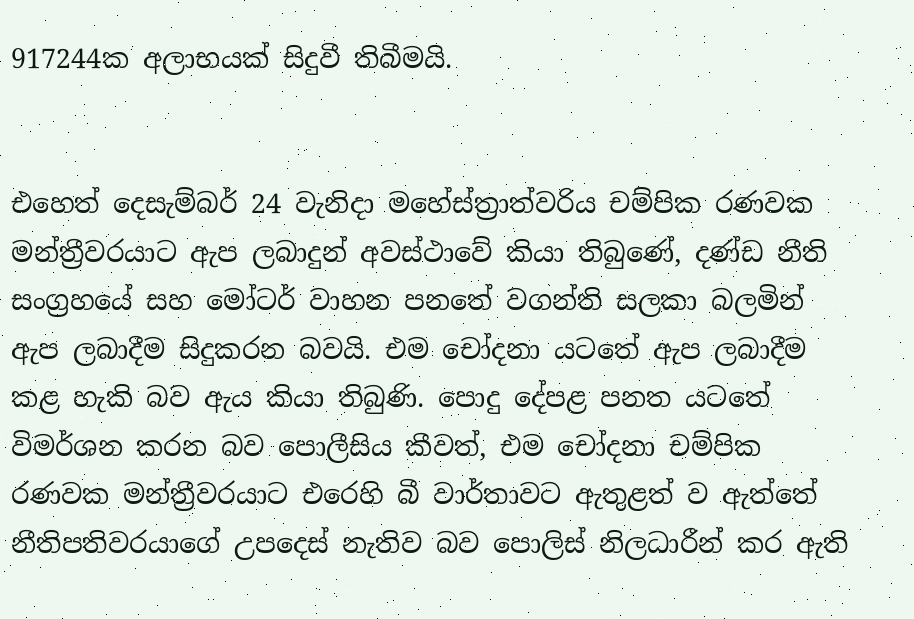917244ක අලාභයක් සිදුවී තිබීමයි.


එහෙත් දෙසැම්බර් 24 වැනිදා මහේස්ත්‍රාත්වරිය චම්පික රණවක මන්ත්‍රීවරයාට ඇප ලබාදුන් අවස්ථාවේ කියා තිබුණේ, දණ්ඩ නීති සංග්‍රහයේ සහ මෝටර් වාහන පනතේ වගන්ති සලකා බලමින් ඇප ලබාදීම සිදුකරන බවයි. එම චෝදනා යටතේ ඇප ලබාදීම කළ හැකි බව ඇය කියා තිබුණි. පොදු දේපළ පනත යටතේ විමර්ශන කරන බව පොලීසිය කීවත්, එම චෝදනා චම්පික රණවක මන්ත්‍රීවරයාට එරෙහි බී වාර්තාවට ඇතුළත් ව ඇත්තේ නීතිපතිවරයාගේ උපදෙස් නැතිව බව පොලිස් නිලධාරීන් කර ඇති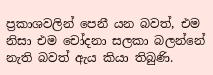ප්‍රකාශවලින් පෙනී යන බවත්, එම නිසා එම චෝදනා සලකා බලන්නේ නැති බවත් ඇය කියා තිබුණි.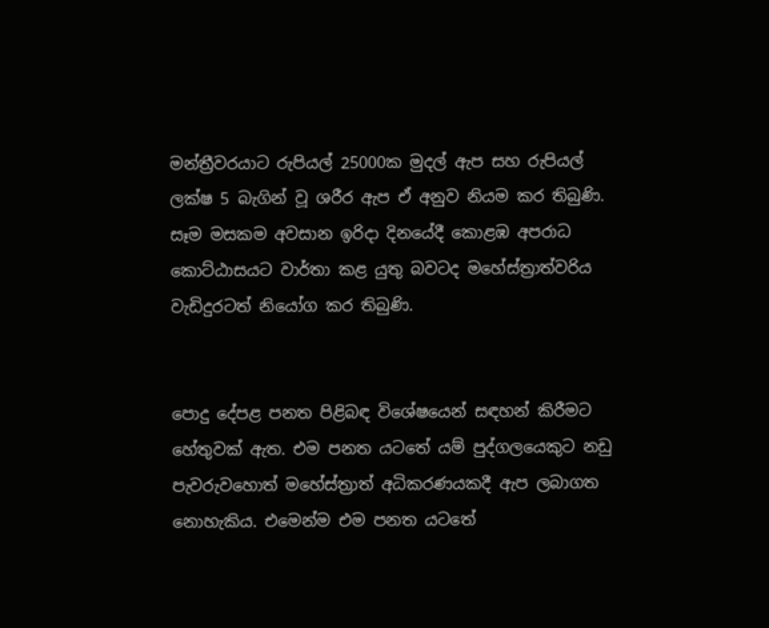මන්ත්‍රීවරයාට රුපියල් 25000ක මුදල් ඇප සහ රුපියල් ලක්ෂ 5 බැගින් වූ ශරීර ඇප ඒ අනුව නියම කර තිබුණි. සෑම මසකම අවසාන ඉරිදා දිනයේදී කොළඹ අපරාධ කොට්ඨාසයට වාර්තා කළ යුතු බවටද මහේස්ත්‍රාත්වරිය වැඩිදුරටත් නියෝග කර තිබුණි.


පොදු දේපළ පනත පිළිබඳ විශේෂයෙන් සඳහන් කිරීමට හේතුවක් ඇත. එම පනත යටතේ යම් පුද්ගලයෙකුට නඩු පැවරුවහොත් මහේස්ත්‍රාත් අධිකරණයකදී ඇප ලබාගත නොහැකිය. එමෙන්ම එම පනත යටතේ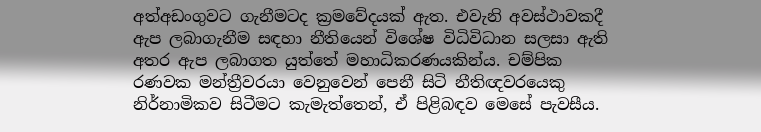අත්අඩංගුවට ගැනීමටද ක්‍රමවේදයක් ඇත. එවැනි අවස්ථාවකදී ඇප ලබාගැනීම සඳහා නීතියෙන් විශේෂ විධිවිධාන සලසා ඇති අතර ඇප ලබාගත යුත්තේ මහාධිකරණයකින්ය. චම්පික රණවක මන්ත්‍රීවරයා වෙනුවෙන් පෙනී සිටි නීතිඥවරයෙකු නිර්නාමිකව සිටීමට කැමැත්තෙන්, ඒ පිළිබඳව මෙසේ පැවසීය.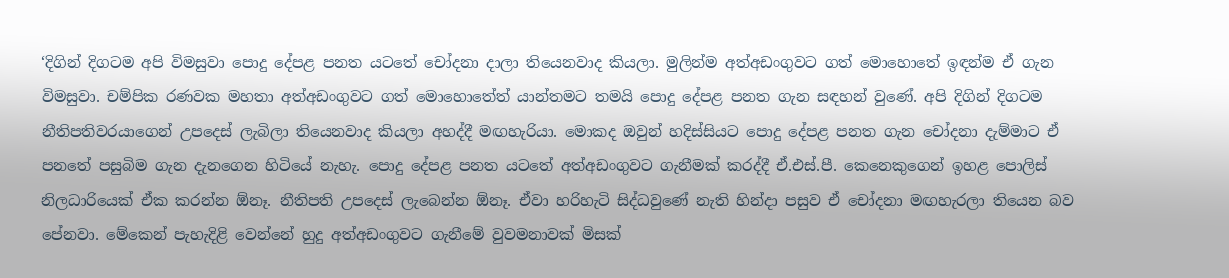‘දිගින් දිගටම අපි විමසුවා පොදු දේපළ පනත යටතේ චෝදනා දාලා තියෙනවාද කියලා. මුලින්ම අත්අඩංගුවට ගත් මොහොතේ ඉඳන්ම ඒ ගැන විමසුවා. චම්පික රණවක මහතා අත්අඩංගුවට ගත් මොහොතේත් යාන්තමට තමයි පොදු දේපළ පනත ගැන සඳහන් වුණේ. අපි දිගින් දිගටම නීතිපතිවරයාගෙන් උපදෙස් ලැබිලා තියෙනවාද කියලා අහද්දී මඟහැරියා. මොකද ඔවුන් හදිස්සියට පොදු දේපළ පනත ගැන චෝදනා දැම්මාට ඒ පනතේ පසුබිම ගැන දැනගෙන හිටියේ නැහැ. පොදු දේපළ පනත යටතේ අත්අඩංගුවට ගැනීමක් කරද්දී ඒ.එස්.පී. කෙනෙකුගෙන් ඉහළ පොලිස් නිලධාරියෙක් ඒක කරන්න ඕනෑ. නීතිපති උපදෙස් ලැබෙන්න ඕනෑ. ඒවා හරිහැටි සිද්ධවුණේ නැති හින්දා පසුව ඒ චෝදනා මඟහැරලා තියෙන බව පේනවා. මේකෙන් පැහැදිළි වෙන්නේ හුදු අත්අඩංගුවට ගැනීමේ වුවමනාවක් මිසක්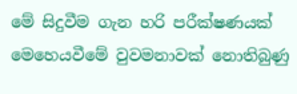මේ සිදුවීම ගැන හරි පරීක්ෂණයක් මෙහෙයවීමේ වුවමනාවක් නොතිබුණු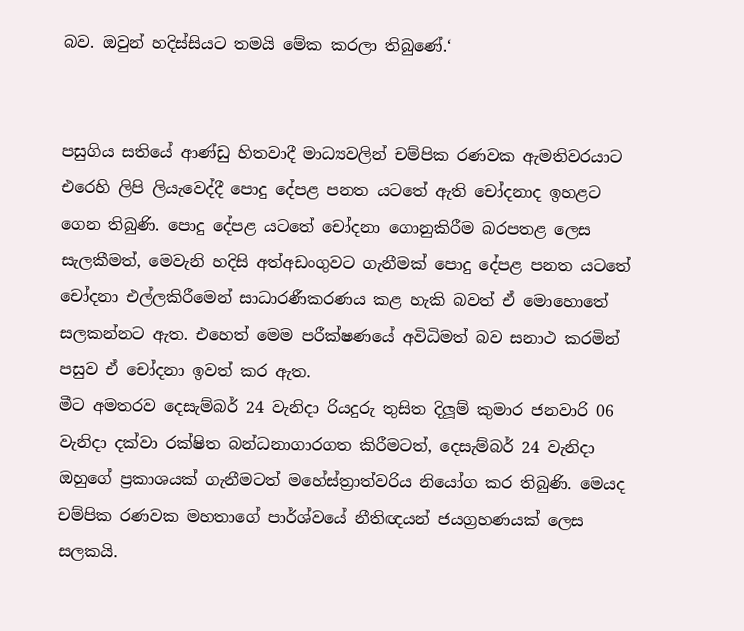බව. ඔවුන් හදිස්සියට තමයි මේක කරලා තිබුණේ.‘


පසුගිය සතියේ ආණ්ඩු හිතවාදී මාධ්‍යවලින් චම්පික රණවක ඇමතිවරයාට එරෙහි ලිපි ලියැවෙද්දී පොදු දේපළ පනත යටතේ ඇති චෝදනාද ඉහළට ගෙන තිබුණි. පොදු දේපළ යටතේ චෝදනා ගොනුකිරීම බරපතළ ලෙස සැලකීමත්, මෙවැනි හදිසි අත්අඩංගුවට ගැනීමක් පොදු දේපළ පනත යටතේ චෝදනා එල්ලකිරීමෙන් සාධාරණීකරණය කළ හැකි බවත් ඒ මොහොතේ සලකන්නට ඇත. එහෙත් මෙම පරීක්ෂණයේ අවිධිමත් බව සනාථ කරමින් පසුව ඒ චෝදනා ඉවත් කර ඇත.
මීට අමතරව දෙසැම්බර් 24 වැනිදා රියදුරු තුසිත දිලූම් කුමාර ජනවාරි 06 වැනිදා දක්වා රක්ෂිත බන්ධනාගාරගත කිරීමටත්, දෙසැම්බර් 24 වැනිදා ඔහුගේ ප්‍රකාශයක් ගැනීමටත් මහේස්ත්‍රාත්වරිය නියෝග කර තිබුණි. මෙයද චම්පික රණවක මහතාගේ පාර්ශ්වයේ නීතිඥයන් ජයග්‍රහණයක් ලෙස සලකයි.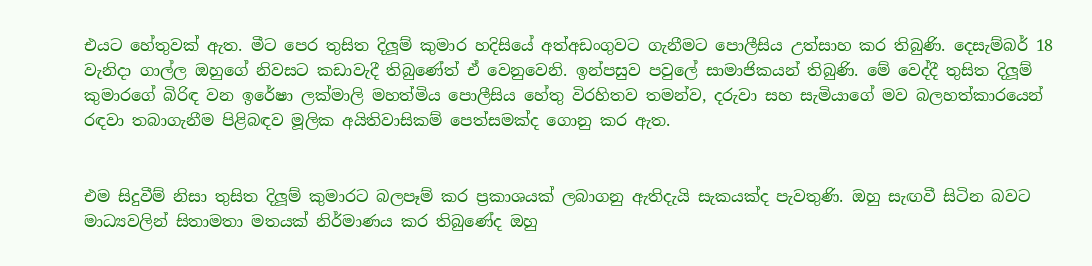එයට හේතුවක් ඇත. මීට පෙර තුසිත දිලූම් කුමාර හදිසියේ අත්අඩංගුවට ගැනීමට පොලීසිය උත්සාහ කර තිබුණි. දෙසැම්බර් 18 වැනිදා ගාල්ල ඔහුගේ නිවසට කඩාවැදී තිබුණේත් ඒ වෙනුවෙනි. ඉන්පසුව පවුලේ සාමාජිකයන් තිබුණි. මේ වෙද්දී තුසිත දිලූම් කුමාරගේ බිරිඳ වන ඉරේෂා ලක්මාලි මහත්මිය පොලීසිය හේතු විරහිතව තමන්ව, දරුවා සහ සැමියාගේ මව බලහත්කාරයෙන් රඳවා තබාගැනීම පිළිබඳව මූලික අයිතිවාසිකම් පෙත්සමක්ද ගොනු කර ඇත.


එම සිදුවීම් නිසා තුසිත දිලූම් කුමාරට බලපෑම් කර ප්‍රකාශයක් ලබාගනු ඇතිදැයි සැකයක්ද පැවතුණි. ඔහු සැඟවී සිටින බවට මාධ්‍යවලින් සිතාමතා මතයක් නිර්මාණය කර තිබුණේද ඔහු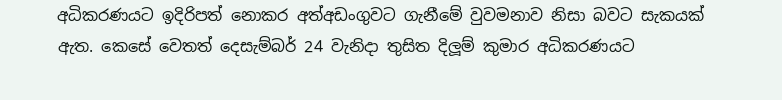අධිකරණයට ඉදිරිපත් නොකර අත්අඩංගුවට ගැනීමේ වුවමනාව නිසා බවට සැකයක් ඇත. කෙසේ වෙතත් දෙසැම්බර් 24 වැනිදා තුසිත දිලූම් කුමාර අධිකරණයට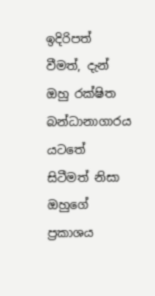ඉදිරිපත් වීමත්, දැන් ඔහු රක්ෂිත බන්ධානාගාරය යටතේ සිටීමත් නිසා ඔහුගේ ප්‍රකාශය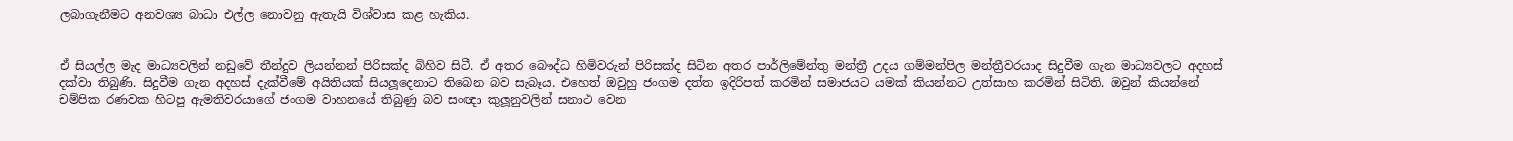ලබාගැනීමට අනවශ්‍ය බාධා එල්ල නොවනු ඇතැයි විශ්වාස කළ හැකිය.


ඒ සියල්ල මැද මාධ්‍යවලින් නඩුවේ තීන්දුව ලියන්නන් පිරිසක්ද බිහිව සිටී. ඒ අතර බෞද්ධ හිමිවරුන් පිරිසක්ද සිටින අතර පාර්ලිමේන්තු මන්ත්‍රී උදය ගම්මන්පිල මන්ත්‍රීවරයාද සිදුවීම ගැන මාධ්‍යවලට අදහස් දක්වා තිබුණි. සිදුවීම ගැන අදහස් දැක්වීමේ අයිතියක් සියලූදෙනාට තිබෙන බව සැබෑය. එහෙත් ඔවුහු ජංගම දත්ත ඉදිරිපත් කරමින් සමාජයට යමක් කියන්නට උත්සාහ කරමින් සිටිති. ඔවුන් කියන්නේ චම්පික රණවක හිටපු ඇමතිවරයාගේ ජංගම වාහනයේ තිබුණු බව සංඥා කුලූනුවලින් සනාථ වෙන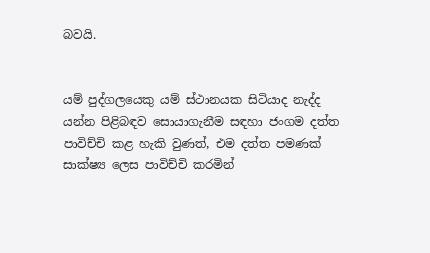බවයි.


යම් පුද්ගලයෙකු යම් ස්ථානයක සිටියාද නැද්ද යන්න පිළිබඳව සොයාගැනීම සඳහා ජංගම දත්ත පාවිච්චි කළ හැකි වුණත්, එම දත්ත පමණක් සාක්ෂ්‍ය ලෙස පාවිච්චි කරමින්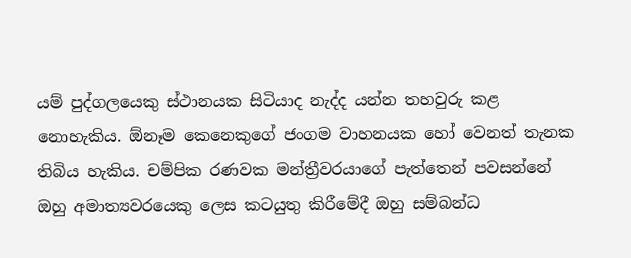යම් පුද්ගලයෙකු ස්ථානයක සිටියාද නැද්ද යන්න තහවුරු කළ නොහැකිය. ඕනෑම කෙනෙකුගේ ජංගම වාහනයක හෝ වෙනත් තැනක තිබිය හැකිය. චම්පික රණවක මන්ත්‍රීවරයාගේ පැත්තෙන් පවසන්නේ ඔහු අමාත්‍යවරයෙකු ලෙස කටයුතු කිරීමේදී ඔහු සම්බන්ධ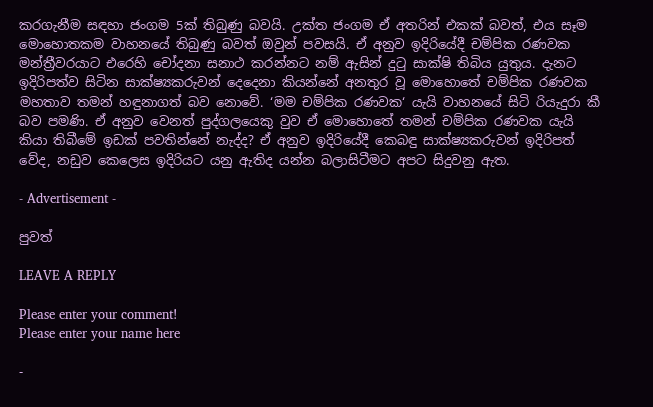කරගැනීම සඳහා ජංගම 5ක් තිබුණු බවයි. උක්ත ජංගම ඒ අතරින් එකක් බවත්, එය සෑම මොහොතකම වාහනයේ තිබුණු බවත් ඔවුන් පවසයි. ඒ අනුව ඉදිරියේදී චම්පික රණවක මන්ත්‍රීවරයාට එරෙහි චෝදනා සනාථ කරන්නට නම් ඇසින් දුටු සාක්ෂි තිබිය යුතුය. දැනට ඉදිරිපත්ව සිටින සාක්ෂ්‍යකරුවන් දෙදෙනා කියන්නේ අනතුර වූ මොහොතේ චම්පික රණවක මහතාව තමන් හඳුනාගත් බව නොවේ. ‘මම චම්පික රණවක‘ යැයි වාහනයේ සිටි රියැදුරා කී බව පමණි. ඒ අනුව වෙනත් පුද්ගලයෙකු වුව ඒ මොහොතේ තමන් චම්පික රණවක යැයි කියා තිබීමේ ඉඩක් පවතින්නේ නැද්ද? ඒ අනුව ඉදිරියේදී කෙබඳු සාක්ෂ්‍යකරුවන් ඉදිරිපත් වේද, නඩුව කෙලෙස ඉදිරියට යනු ඇතිද යන්න බලාසිටීමට අපට සිදුවනු ඇත.

- Advertisement -

පුවත්

LEAVE A REPLY

Please enter your comment!
Please enter your name here

-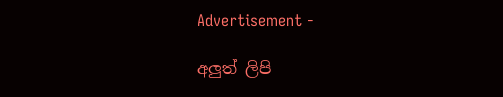Advertisement -

අලුත් ලිපි